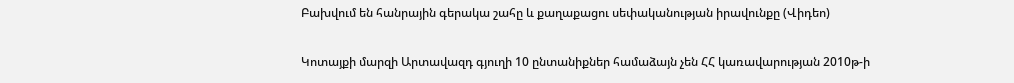Բախվում են հանրային գերակա շահը և քաղաքացու սեփականության իրավունքը (Վիդեո)

Կոտայքի մարզի Արտավազդ գյուղի 10 ընտանիքներ համաձայն չեն ՀՀ կառավարության 2010թ-ի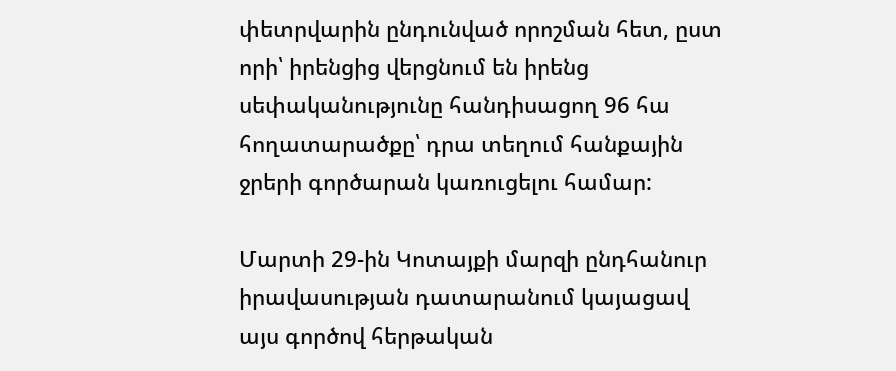փետրվարին ընդունված որոշման հետ, ըստ որի՝ իրենցից վերցնում են իրենց սեփականությունը հանդիսացող 96 հա հողատարածքը՝ դրա տեղում հանքային ջրերի գործարան կառուցելու համար:

Մարտի 29-ին Կոտայքի մարզի ընդհանուր իրավասության դատարանում կայացավ այս գործով հերթական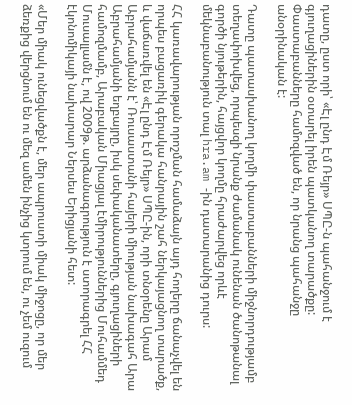դատը, ըստ որի՝ «Էլ ընդ Էմ Ռեյր» ՍՊԸ-ն պահանջում է գյուղացիներին օտարել իրեն պատկանող տարածքը: Փաստաբանները համոզված են, որ նրանց պահանջը անօրինական է:

Դատը պատասխանող կողմի փաստաբանների միջնորդությամբ տեղափոխվեց, որպեսզի նրանք ժամանակ ունենան ծանոթանալ գործի նյութերին, հայցվոր կողմը հրաժարվեց որևէ մեկնաբանություն տալ hra.am -ին դատարանից դուրս:

ՀՀ կառավարության որոշման համաձայն այդ հողերը ճանաչվել են որպես բացառիկ գերակա հանրային շահ ներկայացնող տարածք, և վաճառվել են «Էլ ընդ Էմ Ռեյր» ՍՊԸ-ին, որի տնօրենը Արամ Աբրահամյանն է՝ Ռուսաստանի հայերի միության նախագահ Արա Աբրահամյանի եղբայրը, իսկ սեփականատերը, գյուղացիների համոզմամբ, Արաբական Միացյալ էմիրություններից Մուհամմեդ Մուսալլամն է, ով 2009թ. արձանագրություն է ստորագրել ՀՀ էկոնոմիկայի նախարար Ներսես Երիցյանի հետ:

«Մեր միակ ունեցվածքն է, մեր ապրուստի միակ միջոցը, որ մեր ձեռքից վերցնում են ու մեզ ամեն ինչից կտրում են, ու չեմ ուզում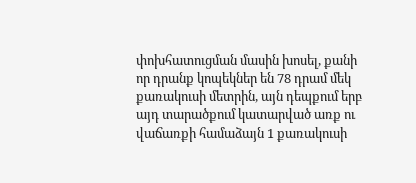փոխհատուցման մասին խոսել, քանի որ դրանք կոպեկներ են 78 դրամ մեկ քառակուսի մետրին, այն դեպքում երբ այդ տարածքում կատարված առք ու վաճառքի համաձայն 1 քառակուսի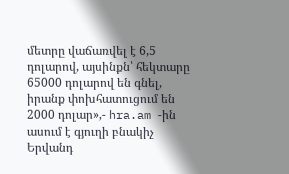մետրը վաճառվել է 6,5 դոլարով, այսինքն՝ հեկտարը 65000 դոլարով են գնել, իրանք փոխհատուցում են 2000 դոլար»,- hra.am -ին ասում է գյուղի բնակիչ Երվանդ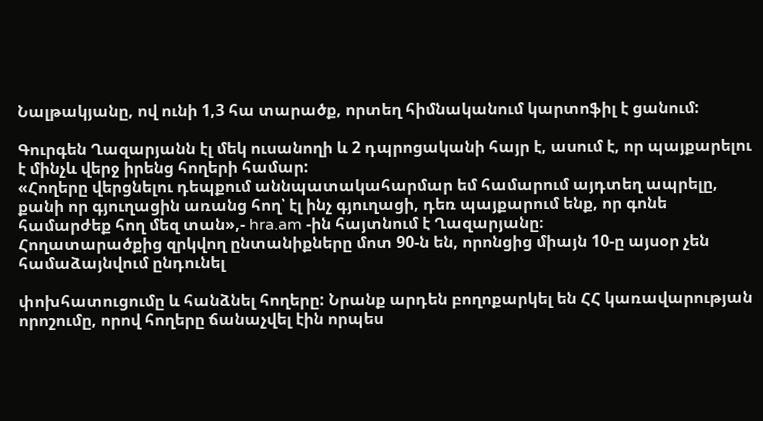Նալթակյանը, ով ունի 1,3 հա տարածք, որտեղ հիմնականում կարտոֆիլ է ցանում:

Գուրգեն Ղազարյանն էլ մեկ ուսանողի և 2 դպրոցականի հայր է, ասում է, որ պայքարելու է մինչև վերջ իրենց հողերի համար:
«Հողերը վերցնելու դեպքում աննպատակահարմար եմ համարում այդտեղ ապրելը, քանի որ գյուղացին առանց հող՝ էլ ինչ գյուղացի, դեռ պայքարում ենք, որ գոնե համարժեք հող մեզ տան»,- hra.am -ին հայտնում է Ղազարյանը։
Հողատարածքից զրկվող ընտանիքները մոտ 90-ն են, որոնցից միայն 10-ը այսօր չեն համաձայնվում ընդունել

փոխհատուցումը և հանձնել հողերը: Նրանք արդեն բողոքարկել են ՀՀ կառավարության որոշումը, որով հողերը ճանաչվել էին որպես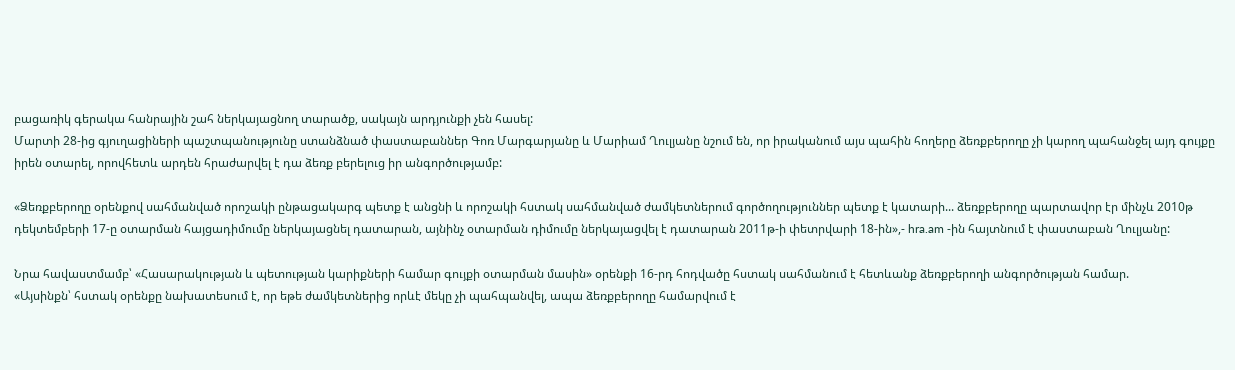բացառիկ գերակա հանրային շահ ներկայացնող տարածք, սակայն արդյունքի չեն հասել:
Մարտի 28-ից գյուղացիների պաշտպանությունը ստանձնած փաստաբաններ Գոռ Մարգարյանը և Մարիամ Ղուլյանը նշում են, որ իրականում այս պահին հողերը ձեռքբերողը չի կարող պահանջել այդ գույքը իրեն օտարել, որովհետև արդեն հրաժարվել է դա ձեռք բերելուց իր անգործությամբ:

«Ձեռքբերողը օրենքով սահմանված որոշակի ընթացակարգ պետք է անցնի և որոշակի հստակ սահմանված ժամկետներում գործողություններ պետք է կատարի... ձեռքբերողը պարտավոր էր մինչև 2010թ դեկտեմբերի 17-ը օտարման հայցադիմումը ներկայացնել դատարան, այնինչ օտարման դիմումը ներկայացվել է դատարան 2011թ-ի փետրվարի 18-ին»,- hra.am -ին հայտնում է փաստաբան Ղուլյանը:

Նրա հավաստմամբ՝ «Հասարակության և պետության կարիքների համար գույքի օտարման մասին» օրենքի 16-րդ հոդվածը հստակ սահմանում է հետևանք ձեռքբերողի անգործության համար.
«Այսինքն՝ հստակ օրենքը նախատեսում է, որ եթե ժամկետներից որևէ մեկը չի պահպանվել, ապա ձեռքբերողը համարվում է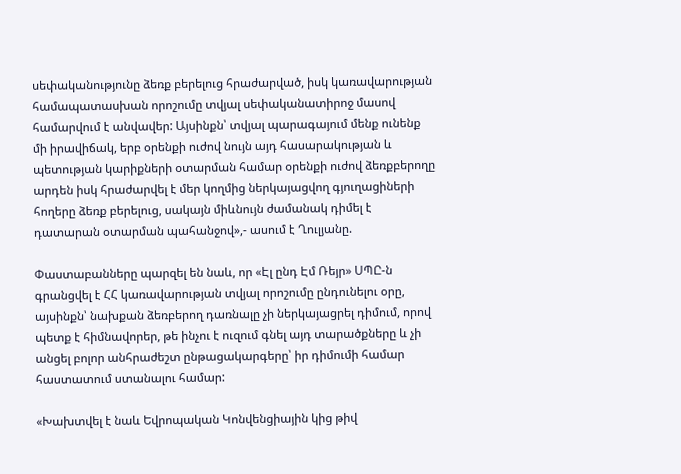սեփականությունը ձեռք բերելուց հրաժարված, իսկ կառավարության համապատասխան որոշումը տվյալ սեփականատիրոջ մասով համարվում է անվավեր: Այսինքն՝ տվյալ պարագայում մենք ունենք մի իրավիճակ, երբ օրենքի ուժով նույն այդ հասարակության և պետության կարիքների օտարման համար օրենքի ուժով ձեռքբերողը արդեն իսկ հրաժարվել է մեր կողմից ներկայացվող գյուղացիների հողերը ձեռք բերելուց, սակայն միևնույն ժամանակ դիմել է դատարան օտարման պահանջով»,- ասում է Ղուլյանը.

Փաստաբանները պարզել են նաև, որ «Էլ ընդ Էմ Ռեյր» ՍՊԸ-ն գրանցվել է ՀՀ կառավարության տվյալ որոշումը ընդունելու օրը, այսինքն՝ նախքան ձեռբերող դառնալը չի ներկայացրել դիմում, որով պետք է հիմնավորեր, թե ինչու է ուզում գնել այդ տարածքները և չի անցել բոլոր անհրաժեշտ ընթացակարգերը՝ իր դիմումի համար հաստատում ստանալու համար:

«Խախտվել է նաև Եվրոպական Կոնվենցիային կից թիվ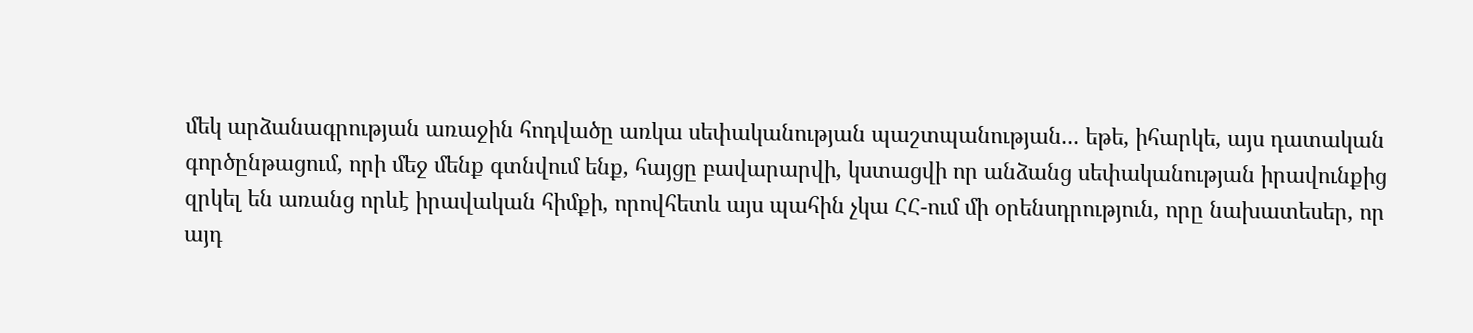մեկ արձանագրության առաջին հոդվածը առկա սեփականության պաշտպանության... եթե, իհարկե, այս դատական գործընթացում, որի մեջ մենք գտնվում ենք, հայցը բավարարվի, կստացվի որ անձանց սեփականության իրավունքից զրկել են առանց որևէ իրավական հիմքի, որովհետև այս պահին չկա ՀՀ-ում մի օրենսդրություն, որը նախատեսեր, որ այդ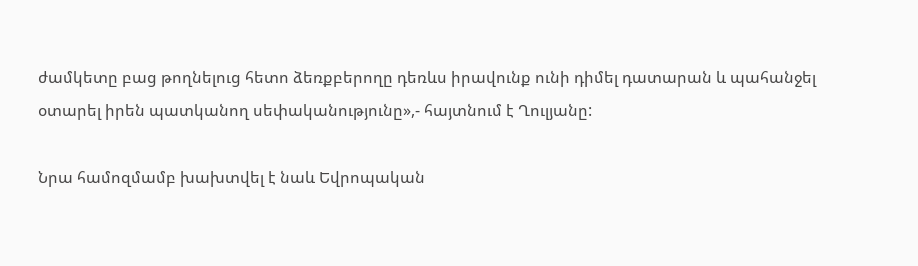ժամկետը բաց թողնելուց հետո ձեռքբերողը դեռևս իրավունք ունի դիմել դատարան և պահանջել օտարել իրեն պատկանող սեփականությունը»,- հայտնում է Ղուլյանը:

Նրա համոզմամբ խախտվել է նաև Եվրոպական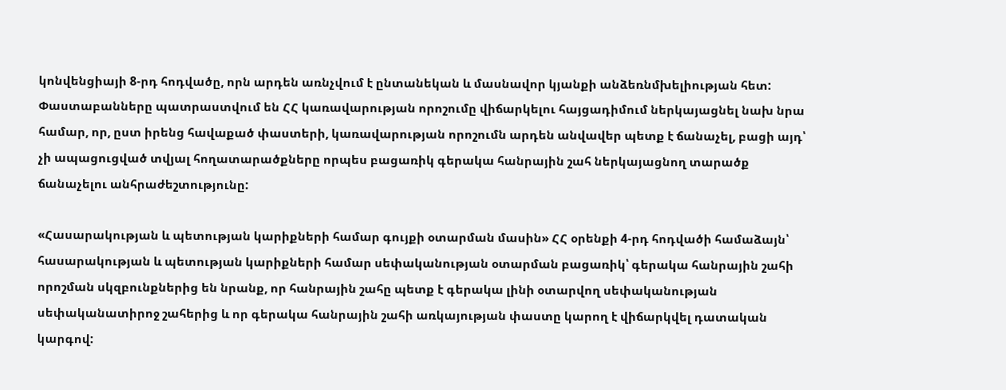կոնվենցիայի 8-րդ հոդվածը, որն արդեն առնչվում է ընտանեկան և մասնավոր կյանքի անձեռնմխելիության հետ:
Փաստաբանները պատրաստվում են ՀՀ կառավարության որոշումը վիճարկելու հայցադիմում ներկայացնել նախ նրա համար, որ, ըստ իրենց հավաքած փաստերի, կառավարության որոշումն արդեն անվավեր պետք է ճանաչել, բացի այդ՝ չի ապացուցված տվյալ հողատարածքները որպես բացառիկ գերակա հանրային շահ ներկայացնող տարածք ճանաչելու անհրաժեշտությունը:

«Հասարակության և պետության կարիքների համար գույքի օտարման մասին» ՀՀ օրենքի 4-րդ հոդվածի համաձայն՝ հասարակության և պետության կարիքների համար սեփականության օտարման բացառիկ՝ գերակա հանրային շահի որոշման սկզբունքներից են նրանք, որ հանրային շահը պետք է գերակա լինի օտարվող սեփականության սեփականատիրոջ շահերից և որ գերակա հանրային շահի առկայության փաստը կարող է վիճարկվել դատական կարգով: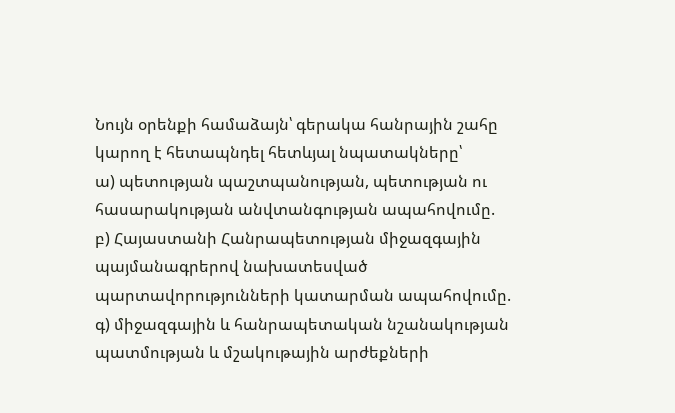Նույն օրենքի համաձայն՝ գերակա հանրային շահը կարող է հետապնդել հետևյալ նպատակները՝
ա) պետության պաշտպանության, պետության ու հասարակության անվտանգության ապահովումը.
բ) Հայաստանի Հանրապետության միջազգային պայմանագրերով նախատեսված պարտավորությունների կատարման ապահովումը.
գ) միջազգային և հանրապետական նշանակության պատմության և մշակութային արժեքների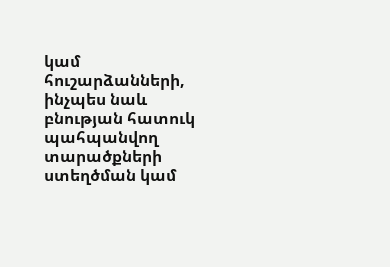կամ հուշարձանների, ինչպես նաև բնության հատուկ պահպանվող տարածքների ստեղծման կամ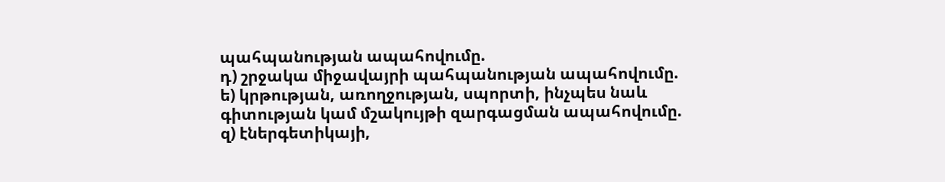պահպանության ապահովումը.
դ) շրջակա միջավայրի պահպանության ապահովումը.
ե) կրթության, առողջության, սպորտի, ինչպես նաև գիտության կամ մշակույթի զարգացման ապահովումը.
զ) էներգետիկայի,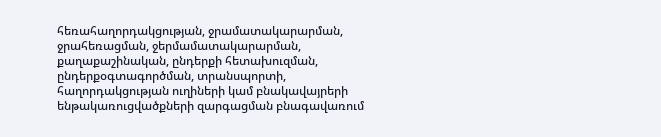հեռահաղորդակցության, ջրամատակարարման, ջրահեռացման, ջերմամատակարարման, քաղաքաշինական, ընդերքի հետախուզման, ընդերքօգտագործման, տրանսպորտի, հաղորդակցության ուղիների կամ բնակավայրերի ենթակառուցվածքների զարգացման բնագավառում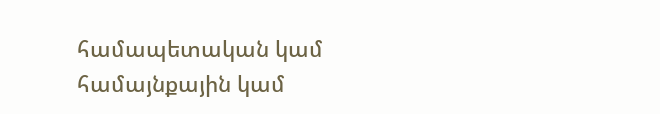համապետական կամ համայնքային կամ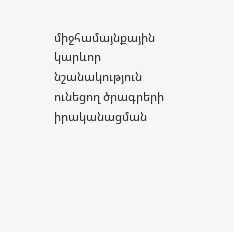միջհամայնքային կարևոր նշանակություն ունեցող ծրագրերի իրականացման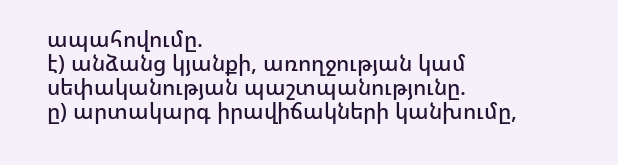ապահովումը.
է) անձանց կյանքի, առողջության կամ սեփականության պաշտպանությունը.
ը) արտակարգ իրավիճակների կանխումը,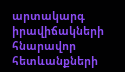արտակարգ իրավիճակների հնարավոր հետևանքների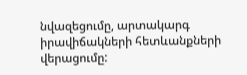նվազեցումը, արտակարգ իրավիճակների հետևանքների վերացումը: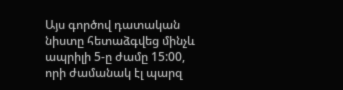Այս գործով դատական նիստը հետաձգվեց մինչև ապրիլի 5-ը ժամը 15:00, որի ժամանակ էլ պարզ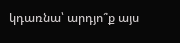կդառնա՝ արդյո՞ք այս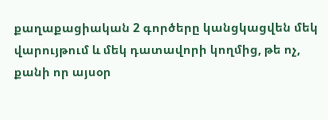քաղաքացիական 2 գործերը կանցկացվեն մեկ վարույթում և մեկ դատավորի կողմից, թե ոչ, քանի որ այսօր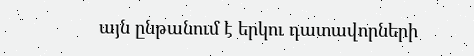այն ընթանում է երկու դատավորների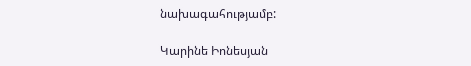նախագահությամբ:

Կարինե Իոնեսյան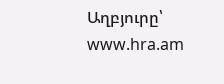Աղբյուրը՝ www.hra.am